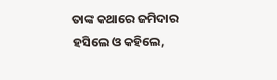ତାଙ୍କ କଥାରେ ଜମିଦାର ହସିଲେ ଓ କହିଲେ,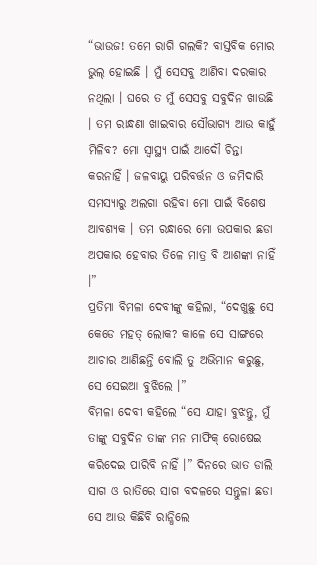“ଭାଉଜ! ତମେ ରାଗି ଗଲକି? ବାସ୍ତବିକ ମୋର ଭୁଲ୍ ହୋଇଛି । ମୁଁ ସେସବୁ ଆଣିବା ଦରକାର ନଥିଲା । ଘରେ ତ ମୁଁ ସେସବୁ ସବୁଦିନ ଖାଉଛି । ତମ ରାନ୍ଧଣା ଖାଇବାର ସୌଭାଗ୍ୟ ଆଉ କାହୁଁ ମିଳିବ? ମୋ ସ୍ୱାସ୍ଥ୍ୟ ପାଇଁ ଆଦୌ ଚିନ୍ତା କରନାହିଁ । ଜଳବାୟୁ ପରିବର୍ତ୍ତନ ଓ ଜମିଦାରି ସମସ୍ୟାରୁ ଅଲଗା ରହିବା ମୋ ପାଇଁ ବିଶେଷ ଆବଶ୍ୟକ । ତମ ରନ୍ଧାରେ ମୋ ଉପକାର ଛଡା ଅପକାର ହେବାର ତିଳେ ମାତ୍ର ବି ଆଶଙ୍କା ନାହିଁ ।”
ପ୍ରତିମା ବିମଳା ଦେବୀଙ୍କୁ କହିଲା, “ଦେଖୁଛୁ ସେ କେଡେ ମହତ୍ ଲୋକ? କାଳେ ସେ ସାଙ୍ଗରେ ଆଚାର ଆଣିଛନ୍ତି ବୋଲି ତୁ ଅଭିମାନ କରୁଛୁ, ସେ ସେଇଆ ବୁଝିଲେ ।”
ବିମଳା ଦେବୀ କହିଲେ “ସେ ଯାହା ବୁଝନ୍ତୁ, ମୁଁ ତାଙ୍କୁ ସବୁଦିନ ତାଙ୍କ ମନ ମାଫିକ୍ ରୋଷେଇ କରିଦେଇ ପାରିବି ନାହିଁ ।” ଦିନରେ ଭାତ ଡାଲି ସାଗ ଓ ରାତିରେ ସାଗ ବଦଳରେ ସନ୍ତୁଳା ଛଡା ସେ ଆଉ କିଛିବି ରାନ୍ଧିଲେ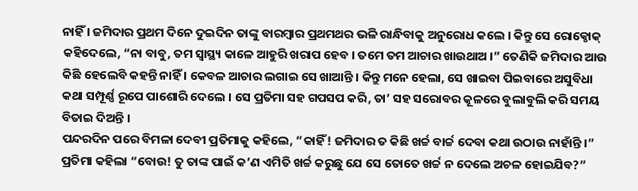ନାହିଁ । ଜମିଦାର ପ୍ରଥମ ଦିନେ ଦୁଇଦିନ ତାଙ୍କୁ ବାରମ୍ବାର ପ୍ରଥମଥର ଭଳି ରାନ୍ଧିବାକୁ ଅନୁରୋଧ କଲେ । କିନ୍ତୁ ସେ ରୋକ୍ଠୋକ୍ କହିଦେଲେ, “ନା ବାବୁ, ତମ ସ୍ୱାସ୍ଥ୍ୟ କାଳେ ଆହୁରି ଖରାପ ହେବ । ତମେ ତମ ଆଚାର ଖାଉଥାଅ ।” ତେଣିକି ଜମିଦାର ଆଉ କିଛି ହେଲେବି କହନ୍ତି ନାହିଁ । କେବଳ ଆଚାର ଲଗାଇ ସେ ଖାଆନ୍ତି । କିନ୍ତୁ ମନେ ହେଲା, ସେ ଖାଇବା ପିଇବାରେ ଅସୁବିଧା କଥା ସମ୍ପୂର୍ଣ୍ଣ ରୂପେ ପାଶୋରି ଦେଲେ । ସେ ପ୍ରତିମା ସହ ଗପସପ କରି, ତା’ ସହ ସରୋବର କୂଳରେ ବୁଲାବୁଲି କରି ସମୟ ବିତାଇ ଦିଅନ୍ତି ।
ପନ୍ଦରଦିନ ପରେ ବିମଳା ଦେବୀ ପ୍ରତିମାକୁ କହିଲେ, “କାହିଁ! ଜମିଦାର ତ କିଛି ଖର୍ଚ୍ଚ ବାର୍ଚ୍ଚ ଦେବା କଥା ଉଠାଉ ନାହାଁନ୍ତି ।”
ପ୍ରତିମା କହିଲା “ବୋଉ! ତୁ ତାଙ୍କ ପାଇଁ କ’ଣ ଏମିତି ଖର୍ଚ୍ଚ କରୁଛୁ ଯେ ସେ ତୋତେ ଖର୍ଚ୍ଚ ନ ଦେଲେ ଅଚଳ ହୋଇଯିବ?”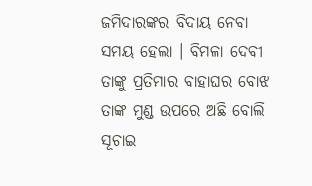ଜମିଦାରଙ୍କର ବିଦାୟ ନେବା ସମୟ ହେଲା । ବିମଳା ଦେବୀ ତାଙ୍କୁ ପ୍ରତିମାର ବାହାଘର ବୋଝ ତାଙ୍କ ମୁଣ୍ଡ ଉପରେ ଅଛି ବୋଲି ସୂଚାଇ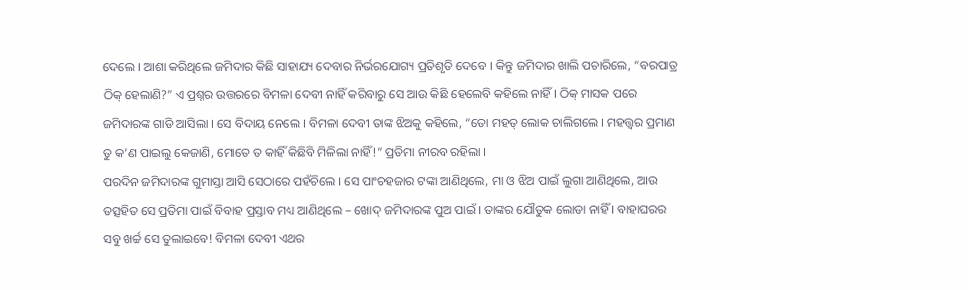ଦେଲେ । ଆଶା କରିଥିଲେ ଜମିଦାର କିଛି ସାହାଯ୍ୟ ଦେବାର ନିର୍ଭରଯୋଗ୍ୟ ପ୍ରତିଶୃତି ଦେବେ । କିନ୍ତୁ ଜମିଦାର ଖାଲି ପଚାରିଲେ, “ବରପାତ୍ର ଠିକ୍ ହେଲାଣି?” ଏ ପ୍ରଶ୍ନର ଉତ୍ତରରେ ବିମଳା ଦେବୀ ନାହିଁ କରିବାରୁ ସେ ଆଉ କିଛି ହେଲେବି କହିଲେ ନାହିଁ । ଠିକ୍ ମାସକ ପରେ ଜମିଦାରଙ୍କ ଗାଡି ଆସିଲା । ସେ ବିଦାୟ ନେଲେ । ବିମଳା ଦେବୀ ତାଙ୍କ ଝିଅକୁ କହିଲେ, “ତୋ ମହତ୍ ଲୋକ ଚାଲିଗଲେ । ମହତ୍ତ୍ୱର ପ୍ରମାଣ ତୁ କ’ଣ ପାଇଲୁ କେଜାଣି, ମୋତେ ତ କାହିଁ କିଛିବି ମିଳିଲା ନାହିଁ!” ପ୍ରତିମା ନୀରବ ରହିଲା ।
ପରଦିନ ଜମିଦାରଙ୍କ ଗୁମାସ୍ତା ଆସି ସେଠାରେ ପହଁଚିଲେ । ସେ ପାଂଚହଜାର ଟଙ୍କା ଆଣିଥିଲେ, ମା ଓ ଝିଅ ପାଇଁ ଲୁଗା ଆଣିଥିଲେ, ଆଉ ତତ୍ସହିତ ସେ ପ୍ରତିମା ପାଇଁ ବିବାହ ପ୍ରସ୍ତାବ ମଧ୍ୟ ଆଣିଥିଲେ – ଖୋଦ୍ ଜମିଦାରଙ୍କ ପୁଅ ପାଇଁ । ତାଙ୍କର ଯୌତୁକ ଲୋଡା ନାହିଁ । ବାହାଘରର ସବୁ ଖର୍ଚ୍ଚ ସେ ତୁଲାଇବେ! ବିମଳା ଦେବୀ ଏଥର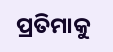ପ୍ରତିମାକୁ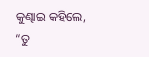କୁଣ୍ଢାଇ କହିଲେ, “ତୁ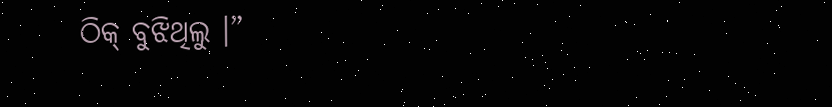ଠିକ୍ ବୁଝିଥିଲୁ ।”